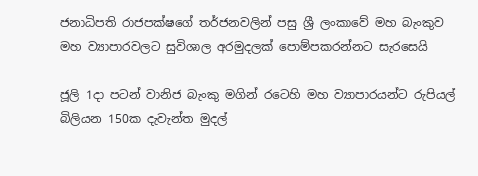ජනාධිපති රාජපක්ෂගේ තර්ජනවලින් පසු ශ්‍රී ලංකාවේ මහ බැංකුව මහ ව්‍යාපාරවලට සුවිශාල අරමුදලක් පොම්පකරන්නට සැරසෙයි

ජූලි 1දා පටන් වානිජ බැංකු මගින් රටෙහි මහ ව්‍යාපාරයන්ට රුපියල් බිලියන 150ක දැවැන්ත මුදල්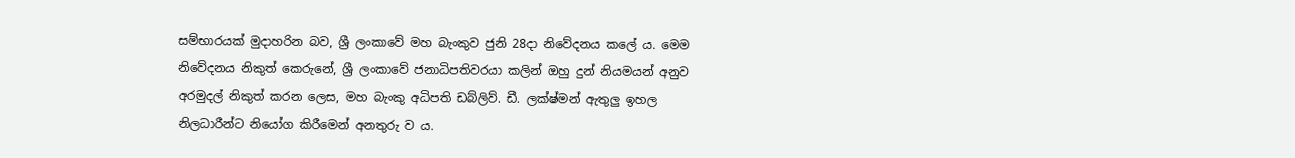සම්භාරයක් මුදාහරින බව, ශ්‍රී ලංකාවේ මහ බැංකුව ජුනි 28දා නිවේදනය කලේ ය. මෙම නිවේදනය නිකුත් කෙරුනේ, ශ්‍රී ලංකාවේ ජනාධිපතිවරයා කලින් ඔහු දුන් නියමයන් අනුව අරමුදල් නිකුත් කරන ලෙස, මහ බැංකු අධිපති ඩබ්ලිව්. ඩී. ලක්ෂ්මන් ඇතුලු ඉහල නිලධාරීන්ට නියෝග කිරීමෙන් අනතුරු ව ය.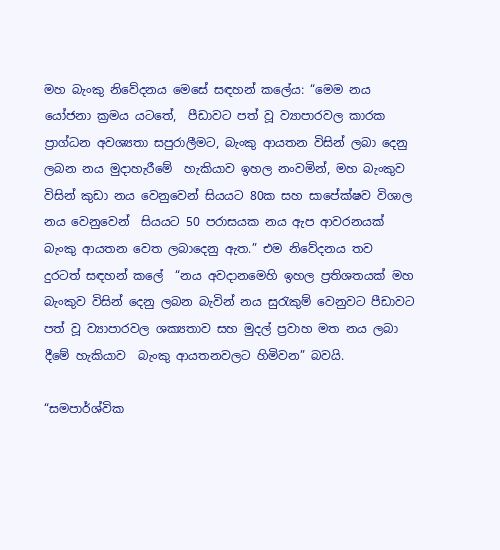මහ බැංකු නිවේදනය මෙසේ සඳහන් කලේය: “මෙම නය යෝජනා ක්‍රමය යටතේ,  පීඩාවට පත් වූ ව්‍යාපාරවල කාරක ප්‍රාග්ධන අවශ්‍යතා සපුරාලීමට, බැංකු ආයතන විසින් ලබා දෙනු ලබන නය මුදාහැරීමේ  හැකියාව ඉහල නංවමින්, මහ බැංකුව විසින් කුඩා නය වෙනුවෙන් සියයට 80ක සහ සාපේක්ෂව විශාල නය වෙනුවෙන්  සියයට 50 පරාසයක නය ඇප ආවරනයක් බැංකු ආයතන වෙත ලබාදෙනු ඇත.” එම නිවේදනය තව දුරටත් සඳහන් කලේ  “නය අවදානමෙහි ඉහල ප්‍රතිශතයක් මහ බැංකුව විසින් දෙනු ලබන බැවින් නය සුරැකුම් වෙනුවට පීඩාවට පත් වූ ව්‍යාපාරවල ශක්‍යතාව සහ මුදල් ප්‍රවාහ මත නය ලබා දීමේ හැකියාව  බැංකු ආයතනවලට හිමිවන” බවයි.

“සමපාර්ශ්වික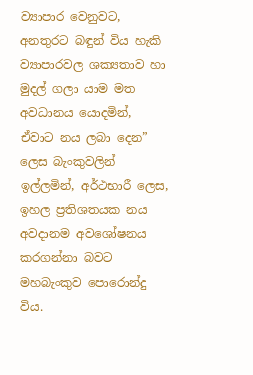ව්‍යාපාර වෙනුවට, අනතුරට බඳුන් විය හැකි ව්‍යාපාරවල ශක්‍යතාව හා මුදල් ගලා යාම මත අවධානය යොදමින්, ඒවාට නය ලබා දෙන” ලෙස බැංකුවලින් ඉල්ලමින්, අර්ථභාරී ලෙස, ඉහල ප්‍රතිශතයක නය අවදානම අවශෝෂනය කරගන්නා බවට මහබැංකුව පොරොන්දු විය.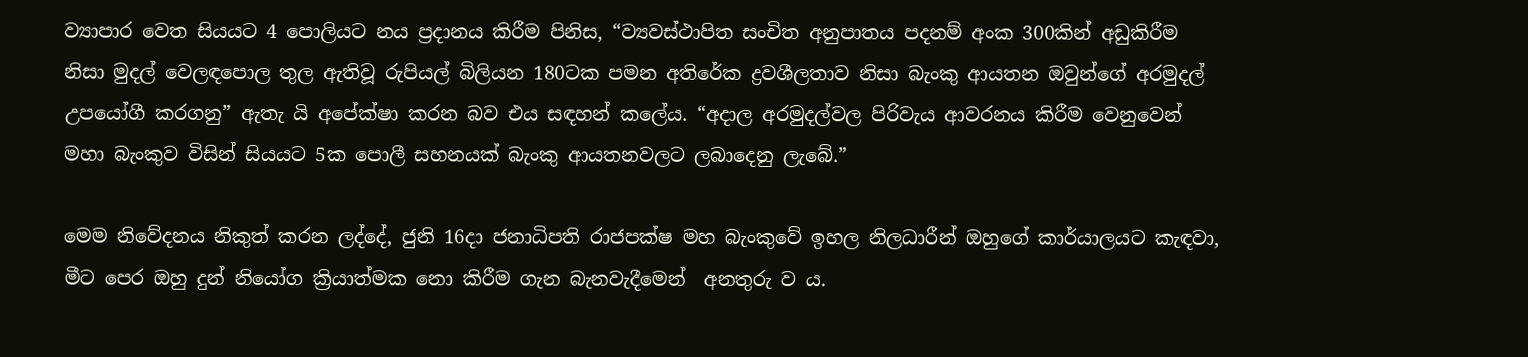ව්‍යාපාර වෙත සියයට 4 පොලියට නය ප්‍රදානය කිරීම පිනිස, “ව්‍යවස්ථාපිත සංචිත අනුපාතය පදනම් අංක 300කින් අඩුකිරීම නිසා මුදල් වෙලඳපොල තුල ඇතිවූ රුපියල් බිලියන 180ටක පමන අතිරේක ද්‍රවශීලතාව නිසා බැංකු ආයතන ඔවුන්ගේ අරමුදල් උපයෝගී කරගනු” ඇතැ යි අපේක්ෂා කරන බව එය සඳහන් කලේය. “අදාල අරමුදල්වල පිරිවැය ආවරනය කිරීම වෙනුවෙන් මහා බැංකුව විසින් සියයට 5ක පොලී සහනයක් බැංකු ආයතනවලට ලබාදෙනු ලැබේ.”

මෙම නිවේදනය නිකුත් කරන ලද්දේ, ජුනි 16දා ජනාධිපති රාජපක්ෂ මහ බැංකුවේ ඉහල නිලධාරීන් ඔහුගේ කාර්යාලයට කැඳවා, මීට පෙර ඔහු දුන් නියෝග ක්‍රියාත්මක නො කිරීම ගැන බැනවැදීමෙන්  අනතුරු ව ය.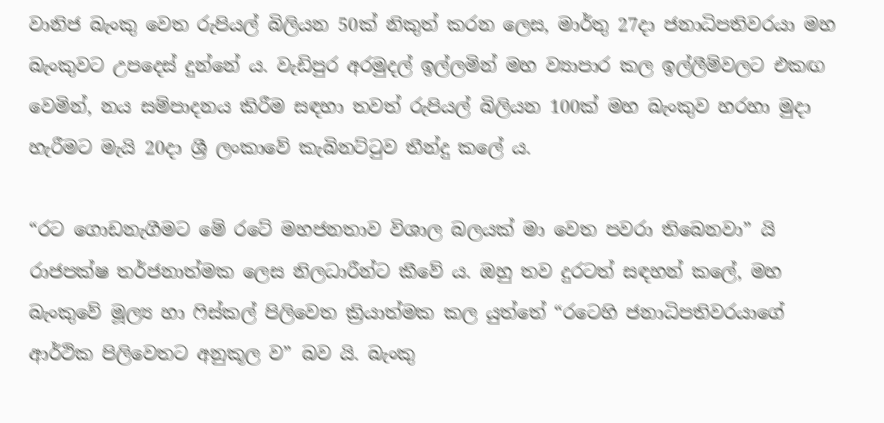වානිජ බැංකු වෙත රුපියල් බිලියන 50ක් නිකුත් කරන ලෙස, මාර්තු 27දා ජනාධිපතිවරයා මහ බැංකුවට උපදෙස් දුන්නේ ය. වැඩිපුර අරමුදල් ඉල්ලමින් මහ ව්‍යාපාර කල ඉල්ලීම්වලට එකඟ වෙමින්, නය සම්පාදනය කිරීම සඳහා තවත් රුපියල් බිලියන 100ක් මහ බැංකුව හරහා මුදා හැරීමට මැයි 20දා ශ්‍රී ලංකාවේ කැබිනට්ටුව තීන්දු කලේ ය.

“රට ගොඩනැගීමට මේ රටේ මහජනතාව විශාල බලයක් මා වෙත පවරා තිබෙනවා” යි රාජපක්ෂ තර්ජනාත්මක ලෙස නිලධාරීන්ට කීවේ ය. ඔහු තව දුරටත් සඳහන් කලේ, මහ බැංකුවේ මූල්‍ය හා ෆිස්කල් පිලිවෙත ක්‍රියාත්මක කල යුත්තේ “රටෙහි ජනාධිපතිවරයාගේ ආර්ථික පිලිවෙතට අනුකූල ව” බව යි. බැංකු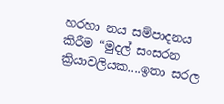හරහා නය සම්පාදනය කිරීම “මුදල් සංසරන ක්‍රියාවලියක....ඉතා සරල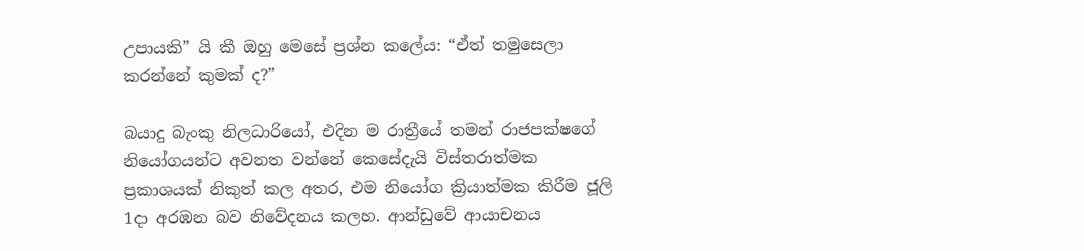උපායකි” යි කී ඔහු මෙසේ ප්‍රශ්න කලේය: “ඒත් තමුසෙලා කරන්නේ කුමක් ද?”

බයාදු බැංකු නිලධාරියෝ, එදින ම රාත්‍රීයේ තමන් රාජපක්ෂගේ නියෝගයන්ට අවනත වන්නේ කෙසේදැයි විස්තරාත්මක ප්‍රකාශයක් නිකුත් කල අතර, එම නියෝග ක්‍රියාත්මක කිරීම ජූලි 1දා අරඹන බව නිවේදනය කලහ. ආන්ඩුවේ ආයාචනය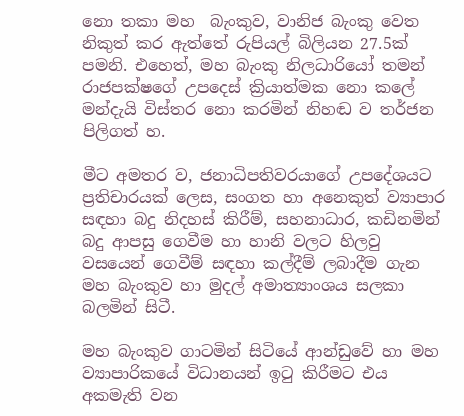නො තකා මහ  බැංකුව, වානිජ බැංකු වෙත නිකුත් කර ඇත්තේ රුපියල් බිලියන 27.5ක් පමනි. එහෙත්, මහ බැංකු නිලධාරියෝ තමන් රාජපක්ෂගේ උපදෙස් ක්‍රියාත්මක නො කලේ මන්දැයි විස්තර නො කරමින් නිහඬ ව තර්ජන පිලිගත් හ.

මීට අමතර ව, ජනාධිපතිවරයාගේ උපදේශයට ප්‍රතිචාරයක් ලෙස, සංගත හා අනෙකුත් ව්‍යාපාර සඳහා බදු නිදහස් කිරීම්, සහනාධාර, කඩිනමින් බදු ආපසු ගෙවීම හා හානි වලට හිලවු වසයෙන් ගෙවීම් සඳහා කල්දීම් ලබාදීම ගැන මහ බැංකුව හා මුදල් අමාත්‍යාංශය සලකා බලමින් සිටී.

මහ බැංකුව ගාටමින් සිටියේ ආන්ඩුවේ හා මහ ව්‍යාපාරිකයේ විධානයන් ඉටු කිරීමට එය අකමැති වන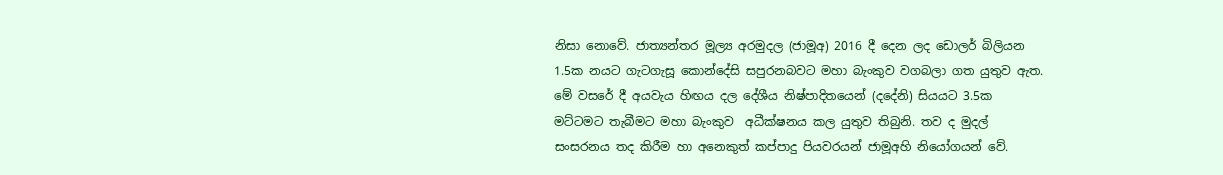නිසා නොවේ. ජාත්‍යන්තර මූල්‍ය අරමුදල (ජාමූඅ) 2016 දී දෙන ලද ඩොලර් බිලියන 1.5ක නයට ගැටගැසූ කොන්දේසි සපුරනබවට මහා බැංකුව වගබලා ගත යුතුව ඇත. මේ වසරේ දී අයවැය හිඟය දල දේශීය නිෂ්පාදිතයෙන් (දදේනි) සියයට 3.5ක මට්ටමට තැබීමට මහා බැංකුව  අධීක්ෂනය කල යුතුව තිබුනි. තව ද මුදල් සංසරනය තද කිරීම හා අනෙකුත් කප්පාදු පියවරයන් ජාමූඅහි නියෝගයන් වේ.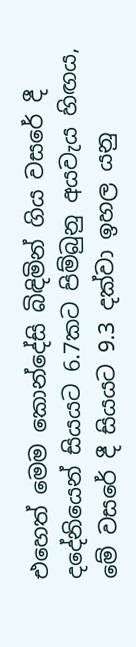එහෙත් මෙම කොන්දේසි බිඳිමින් ගිය වසරේ දී දදේනියෙන් සියයට 6.7කට පිම්බුනු අයවැය හිඟය, මේ වසරේ දී සියයට 9.3 දක්වා ඉහල යනු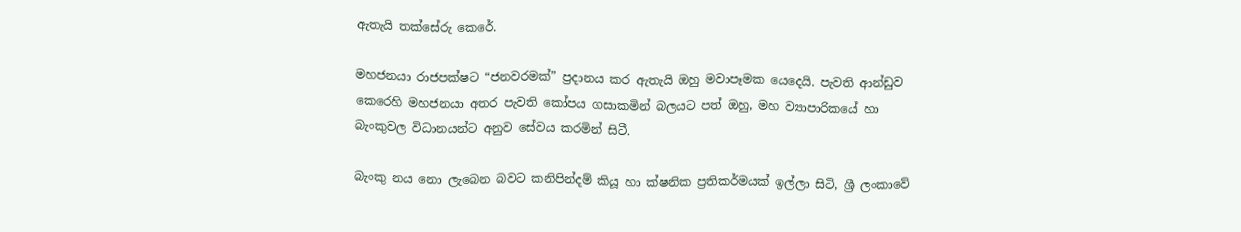ඇතැයි තක්සේරු කෙරේ.

මහජනයා රාජපක්ෂට “ජනවරමක්” ප්‍රදානය කර ඇතැයි ඔහු මවාපෑමක යෙදෙයි. පැවති ආන්ඩුව කෙරෙහි මහජනයා අතර පැවති කෝපය ගසාකමින් බලයට පත් ඔහු, මහ ව්‍යාපාරිකයේ හා බැංකුවල විධානයන්ට අනුව සේවය කරමින් සිටී.

බැංකු නය නො ලැබෙන බවට කනිපින්දම් කියූ හා ක්ෂනික ප්‍රතිකර්මයක් ඉල්ලා සිටි, ශ්‍රී ලංකාවේ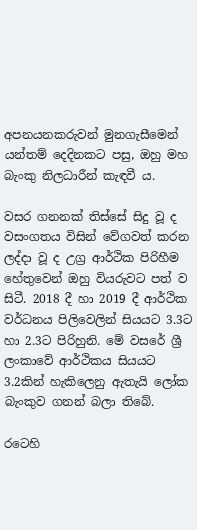අපනයනකරුවන් මුනගැසීමෙන් යන්තම් දෙදිනකට පසු, ඔහු මහ බැංකු නිලධාරීන් කැඳවී ය.

වසර ගනනක් තිස්සේ සිදු වූ ද වසංගතය විසින් වේගවත් කරන ලද්දා වූ ද උග්‍ර ආර්ථික පිරිහීම හේතුවෙන් ඔහු වියරුවට පත් ව සිටී. 2018 දී හා 2019 දී ආර්ථික වර්ධනය පිලිවෙලින් සියයට 3.3ට හා 2.3ට පිරිහුනි. මේ වසරේ ශ්‍රී ලංකාවේ ආර්ථිකය සියයට 3.2කින් හැකිලෙනු ඇතැයි ලෝක බැංකුව ගනන් බලා තිබේ.

රටෙහි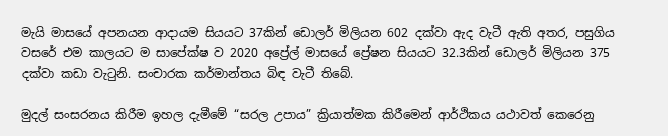මැයි මාසයේ අපනයන ආදායම සියයට 37කින් ඩොලර් මිලියන 602 දක්වා ඇද වැටී ඇති අතර, පසුගිය වසරේ එම කාලයට ම සාපේක්ෂ ව 2020 අප්‍රේල් මාසයේ ප්‍රේෂන සියයට 32.3කින් ඩොලර් මිලියන 375 දක්වා කඩා වැටුනි. සංචාරක කර්මාන්තය බිඳ වැටී තිබේ.

මුදල් සංසරනය කිරීම ඉහල දැමීමේ “සරල උපාය” ක්‍රියාත්මක කිරීමෙන් ආර්ථිකය යථාවත් කෙරෙනු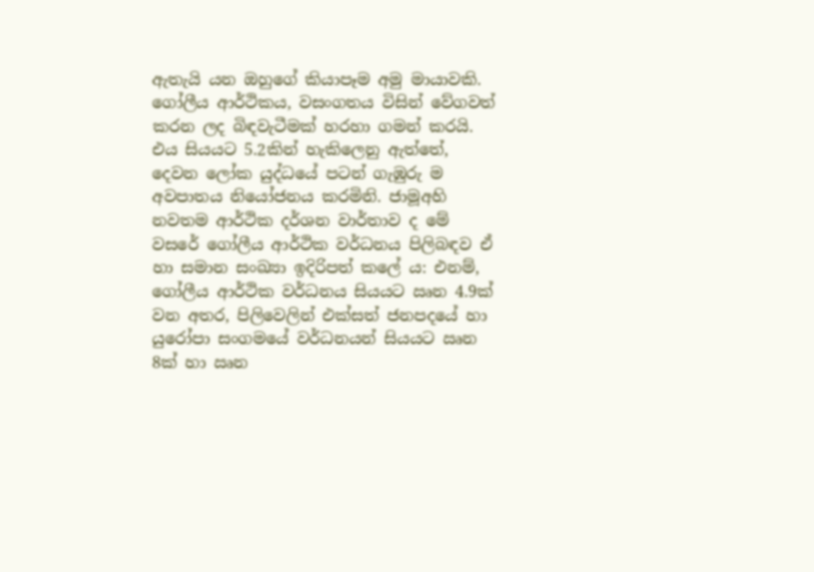ඇතැයි යන ඔහුගේ කියාපෑම අමු මායාවකි. ගෝලීය ආර්ථිකය, වසංගතය විසින් වේගවත් කරන ලද බිඳවැටීමක් හරහා ගමන් කරයි. එය සියයට 5.2කින් හැකිලෙනු ඇත්තේ, දෙවන ලෝක යුද්ධයේ පටන් ගැඹුරු ම අවපාතය නියෝජනය කරමිනි. ජාමූඅහි නවතම ආර්ථික දර්ශන වාර්තාව ද මේ වසරේ ගෝලීය ආර්ථික වර්ධනය පිලිබඳව ඒ හා සමාන සංඛ්‍යා ඉදිරිපත් කලේ ය: එනම්, ගෝලීය ආර්ථික වර්ධනය සියයට ඍන 4.9ක් වන අතර, පිලිවෙලින් එක්සත් ජනපදයේ හා යුරෝපා සංගමයේ වර්ධනයන් සියයට ඍන 8ක් හා ඍන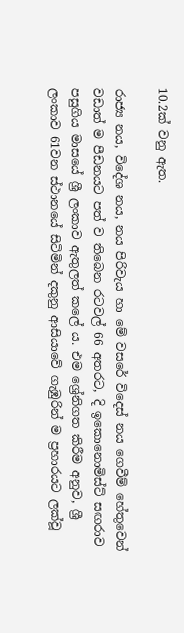10.2ක් වනු ඇත.

රාජ්‍ය නය, විදේශ නය, නය පිරිවැය හා මේ වසරේ විදෙස් නය ගෙවීම් හේතුවෙන් වඩාත් ම පීඩනයට පත් ව තිබෙන රටවල් 66 අතරට, දි ඉකොනොමිස්ට් සඟරාව පසුගිය මාසයේ ශ්‍රී ලංකාව ඇතුලත් කලේ ය. එම ශ්‍රේනිගත කිරීම අනුව, ශ්‍රී ලංකාව 61වන ස්ථානයේ සිටිමින් දකුනු ආසියාවේ ගැඹුරින් ම ප්‍රහාරයට ලක්වූ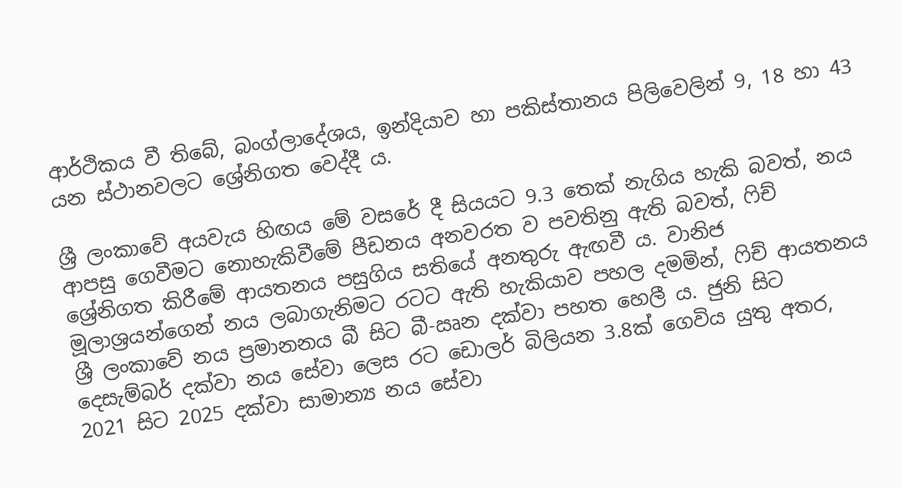ආර්ථිකය වී තිබේ, බංග්ලාදේශය, ඉන්දියාව හා පකිස්තානය පිලිවෙලින් 9, 18 හා 43 යන ස්ථානවලට ශ්‍රේනිගත වෙද්දී ය.

ශ්‍රී ලංකාවේ අයවැය හිඟය මේ වසරේ දී සියයට 9.3 තෙක් නැගිය හැකි බවත්, නය ආපසු ගෙවීමට නොහැකිවීමේ පීඩනය අනවරත ව පවතිනු ඇති බවත්, ෆිච් ශ්‍රේනිගත කිරීමේ ආයතනය පසුගිය සතියේ අනතුරු ඇඟවී ය. වානිජ මූලාශ්‍රයන්ගෙන් නය ලබාගැනිමට රටට ඇති හැකියාව පහල දමමින්, ෆිච් ආයතනය ශ්‍රී ලංකාවේ නය ප්‍රමානනය බී සිට බී-ඍන දක්වා පහත හෙලී ය. ජුනි සිට දෙසැම්බර් දක්වා නය සේවා ලෙස රට ඩොලර් බිලියන 3.8ක් ගෙවිය යුතු අතර, 2021 සිට 2025 දක්වා සාමාන්‍ය නය සේවා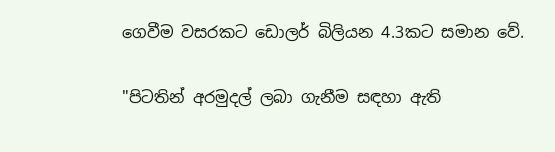ගෙවීම වසරකට ඩොලර් බිලියන 4.3කට සමාන වේ.

"පිටතින් අරමුදල් ලබා ගැනීම සඳහා ඇති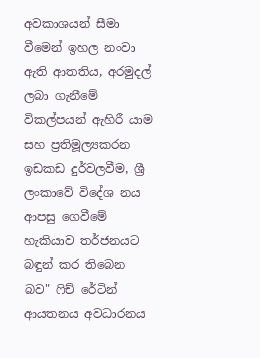අවකාශයන් සීමා වීමෙන් ඉහල නංවා ඇති ආතතිය, අරමුදල් ලබා ගැනීමේ විකල්පයන් ඇහිරී යාම සහ ප්‍රතිමූල්‍යකරන ඉඩකඩ දුර්වලවීම, ශ්‍රී ලංකාවේ විදේශ නය ආපසු ගෙවීමේ හැකියාව තර්ජනයට බඳුන් කර තිබෙන බව" ෆිච් ‌රේටින් ආයතනය අවධාරනය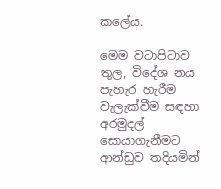කලේය.

මෙම වටාපිටාව තුල, විදේශ නය පැහැර හැරීම වැලැක්වීම සඳහා අරමුදල් සොයාගැනීමට ආන්ඩුව තදියමින්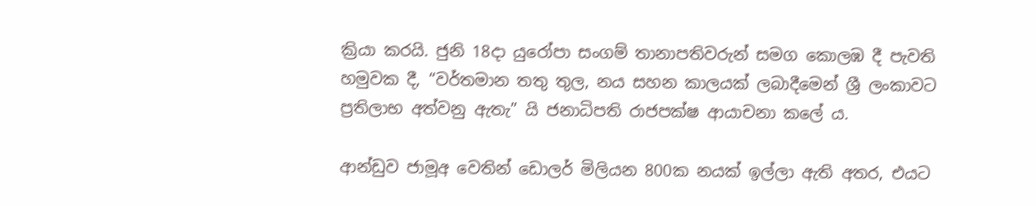ක්‍රියා කරයි. ජුනි 18දා යුරෝපා සංගම් තානාපතිවරුන් සමග කොලඹ දී පැවති හමුවක දී, “වර්තමාන තතු තුල, නය සහන කාලයක් ලබාදීමෙන් ශ්‍රී ලංකාවට ප්‍රතිලාභ අත්වනු ඇතැ” යි ජනාධිපති රාජපක්ෂ ආයාචනා කලේ ය.

ආන්ඩුව ජාමූඅ වෙතින් ඩොලර් මිලියන 800ක නයක් ඉල්ලා ඇති අතර, එයට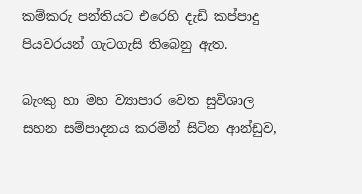කම්කරු පන්තියට එරෙහි දැඩි කප්පාදු පියවරයන් ගැටගැසි තිබෙනු ඇත.

බැංකු හා මහ ව්‍යාපාර වෙත සුවිශාල සහන සම්පාදනය කරමින් සිටින ආන්ඩුව,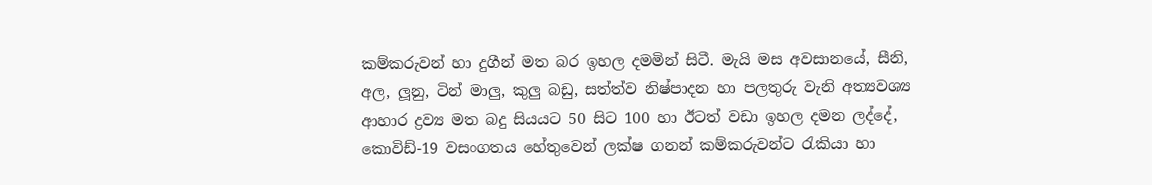කම්කරුවන් හා දුගීන් මත බර ඉහල දමමින් සිටී. මැයි මස අවසානයේ, සීනි, අල, ලූනු, ටින් මාලු, කුලු බඩු, සත්ත්ව නිෂ්පාදන හා පලතුරු වැනි අත්‍යවශ්‍ය ආහාර ද්‍රව්‍ය මත බදු සියයට 50 සිට 100 හා ඊටත් වඩා ඉහල දමන ලද්දේ, කොවිඩ්-19 වසංගතය හේතුවෙන් ලක්ෂ ගනන් කම්කරුවන්ට රැකියා හා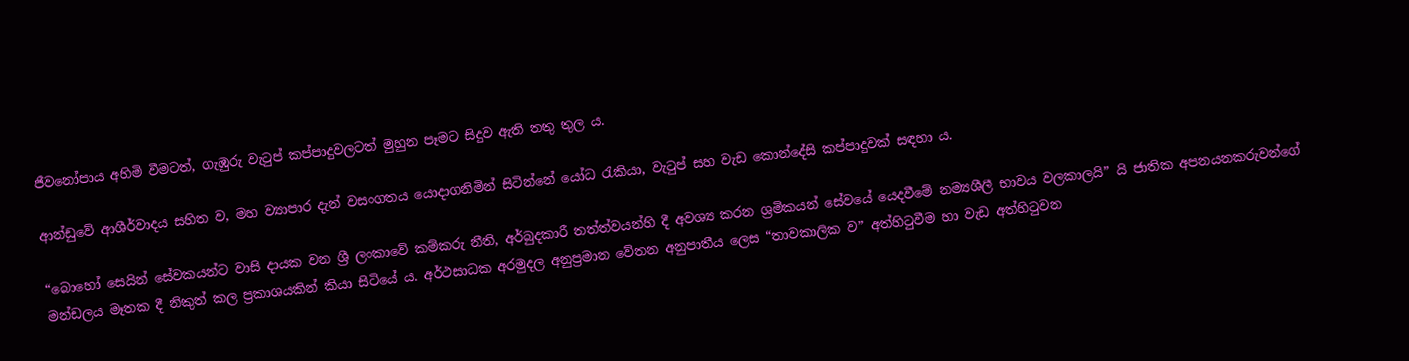ජීවනෝපාය අහිමි වීමටත්, ගැඹුරු වැටුප් කප්පාදුවලටත් මුහුන පෑමට සිදුව ඇති තතු තුල ය.

ආන්ඩුවේ ආශීර්වාදය සහිත ව, මහ ව්‍යාපාර දැන් වසංගතය යොදාගනිමින් සිටින්නේ යෝධ රැකියා, වැටුප් සහ වැඩ කොන්දේසි කප්පාදුවක් සඳහා ය.

“බොහෝ සෙයින් සේවකයන්ට වාසි දායක වන ශ්‍රී ලංකාවේ කම්කරු නීති, අර්බුදකාරී තත්ත්වයන්හි දී අවශ්‍ය කරන ශ්‍රමිකයන් සේවයේ යෙදවීමේ නම්‍යශීලී භාවය වලකාලයි” යි ජාතික අපනයනකරුවන්ගේ මන්ඩලය මෑතක දී නිකුත් කල ප්‍රකාශයකින් කියා සිටියේ ය. අර්ථසාධක අරමුදල අනුප්‍රමාන වේතන අනුපාතීය ලෙස “තාවකාලික ව” අත්හිටුවීම හා වැඩ අත්හිටුවන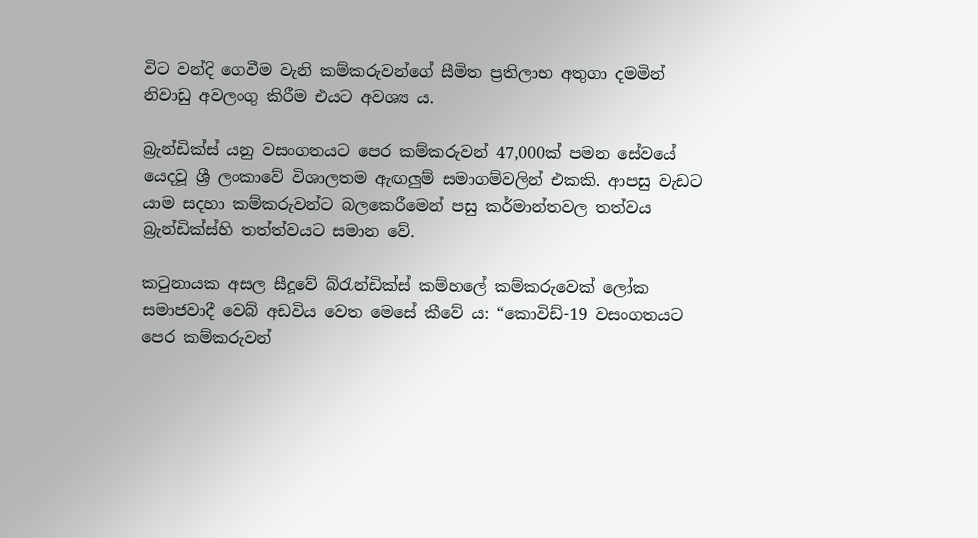විට වන්දි ගෙවීම වැනි කම්කරුවන්ගේ සීමිත ප්‍රතිලාභ අතුගා දමමින් නිවාඩු අවලංගු කිරීම එයට අවශ්‍ය ය.

බ්‍රැන්ඩික්ස් යනු වසංගතයට පෙර කම්කරුවන් 47,000ක් පමන සේවයේ යෙදවූ ශ්‍රී ලංකාවේ විශාලතම ඇඟලුම් සමාගම්වලින් එකකි. ආපසු වැඩට යාම සදහා කම්කරුවන්ට බලකෙරීමෙන් පසු කර්මාන්තවල තත්වය බ්‍රැන්ඩික්ස්හි තත්ත්වයට සමාන වේ.

කටුනායක අසල සීදූවේ බ්රැන්ඩික්ස් කම්හලේ කම්කරුවෙක් ලෝක සමාජවාදී වෙබ් අඩවිය වෙත මෙසේ කීවේ ය: “කොවිඩ්-19 වසංගතයට පෙර කම්කරුවන්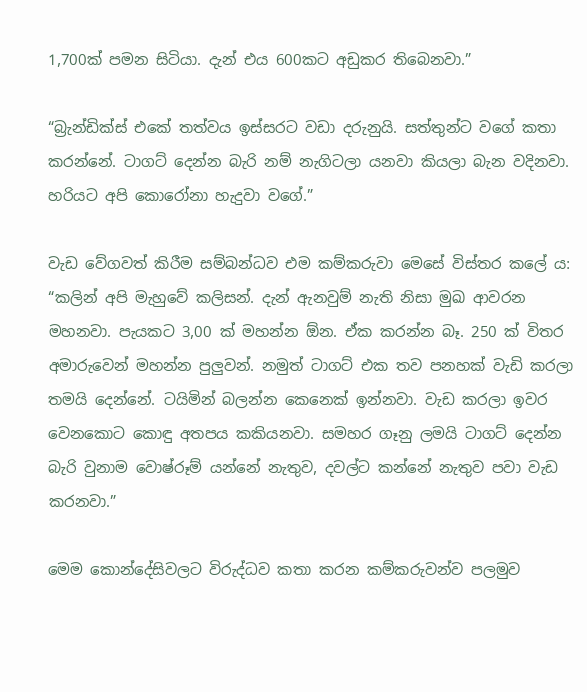1,700ක් පමන සිටියා. දැන් එය 600කට අඩුකර තිබෙනවා.”

“බ්‍රැන්ඩික්ස් එකේ තත්වය ඉස්සරට වඩා දරුනුයි. සත්තුන්ට වගේ කතා කරන්නේ. ටාගට් දෙන්න බැරි නම් නැගිටලා යනවා කියලා බැන වදිනවා. හරියට අපි කොරෝනා හැදුවා වගේ.”

වැඩ වේගවත් කිරීම සම්බන්ධව එම කම්කරුවා මෙසේ විස්තර කලේ ය: “කලින් අපි මැහුවේ කලිසන්. දැන් ඇනවුම් නැති නිසා මුඛ ආවරන මහනවා. පැයකට 3,00 ක් මහන්න ඕන. ඒක කරන්න බෑ. 250 ක් විතර අමාරුවෙන් මහන්න පුලුවන්. නමුත් ටාගට් එක තව පනහක් වැඩි කරලා තමයි දෙන්නේ. ටයිමින් බලන්න කෙනෙක් ඉන්නවා. වැඩ කරලා ඉවර වෙනකොට කොඳු අතපය කකියනවා. සමහර ගෑනු ලමයි ටාගට් දෙන්න බැරි වුනාම වොෂ්රූම් යන්නේ නැතුව, දවල්ට කන්නේ නැතුව පවා වැඩ කරනවා.”

මෙම කොන්දේසිවලට විරුද්ධව කතා කරන කම්කරුවන්ව පලමුව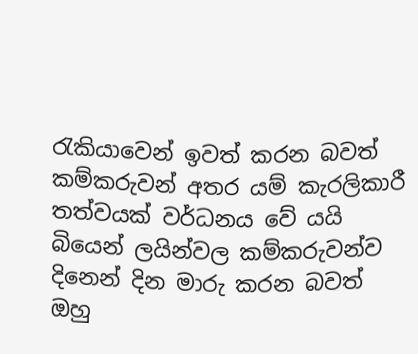රැකියාවෙන් ඉවත් කරන බවත් කම්කරුවන් අතර යම් කැරලිකාරී තත්වයක් වර්ධනය වේ යයි බියෙන් ලයින්වල කම්කරුවන්ව දිනෙන් දින මාරු කරන බවත් ඔහු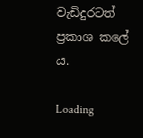වැඩිදුරටත් ප්‍රකාශ කලේ ය.

Loading